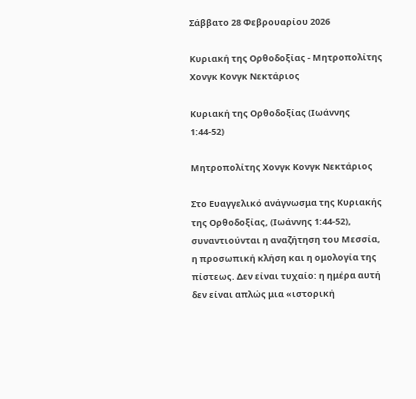Σάββατο 28 Φεβρουαρίου 2026

Κυριακή της Ορθοδοξίας - Μητροπολίτης Χονγκ Κονγκ Νεκτάριος

Κυριακή της Ορθοδοξίας (Ιωάννης 1:44-52)

Μητροπολίτης Χονγκ Κονγκ Νεκτάριος

Στο Ευαγγελικό ανάγνωσμα της Κυριακής της Ορθοδοξίας, (Ιωάννης 1:44-52), συναντιούνται η αναζήτηση του Μεσσία, η προσωπική κλήση και η ομολογία της πίστεως. Δεν είναι τυχαίο: η ημέρα αυτή δεν είναι απλώς μια «ιστορική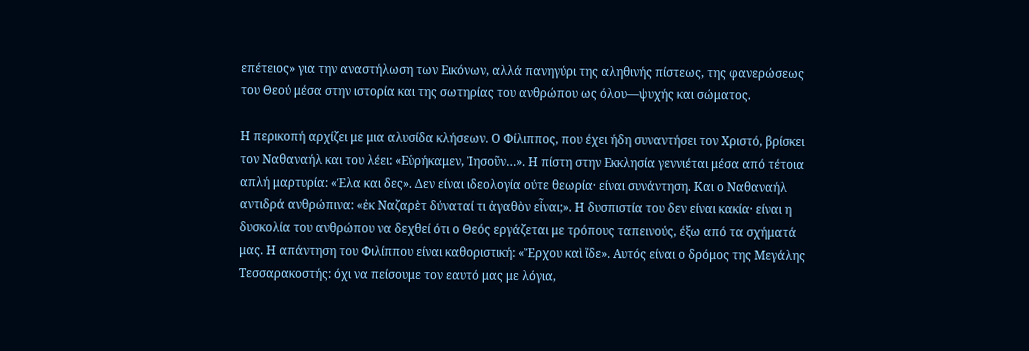επέτειος» για την αναστήλωση των Εικόνων, αλλά πανηγύρι της αληθινής πίστεως, της φανερώσεως του Θεού μέσα στην ιστορία και της σωτηρίας του ανθρώπου ως όλου—ψυχής και σώματος.

Η περικοπή αρχίζει με μια αλυσίδα κλήσεων. Ο Φίλιππος, που έχει ήδη συναντήσει τον Χριστό, βρίσκει τον Ναθαναήλ και του λέει: «Εὑρήκαμεν, Ἰησοῦν…». Η πίστη στην Εκκλησία γεννιέται μέσα από τέτοια απλή μαρτυρία: «Έλα και δες». Δεν είναι ιδεολογία ούτε θεωρία· είναι συνάντηση. Και ο Ναθαναήλ αντιδρά ανθρώπινα: «ἐκ Ναζαρὲτ δύναταί τι ἀγαθὸν εἶναι;». Η δυσπιστία του δεν είναι κακία· είναι η δυσκολία του ανθρώπου να δεχθεί ότι ο Θεός εργάζεται με τρόπους ταπεινούς, έξω από τα σχήματά μας. Η απάντηση του Φιλίππου είναι καθοριστική: «Ἔρχου καὶ ἴδε». Αυτός είναι ο δρόμος της Μεγάλης Τεσσαρακοστής: όχι να πείσουμε τον εαυτό μας με λόγια,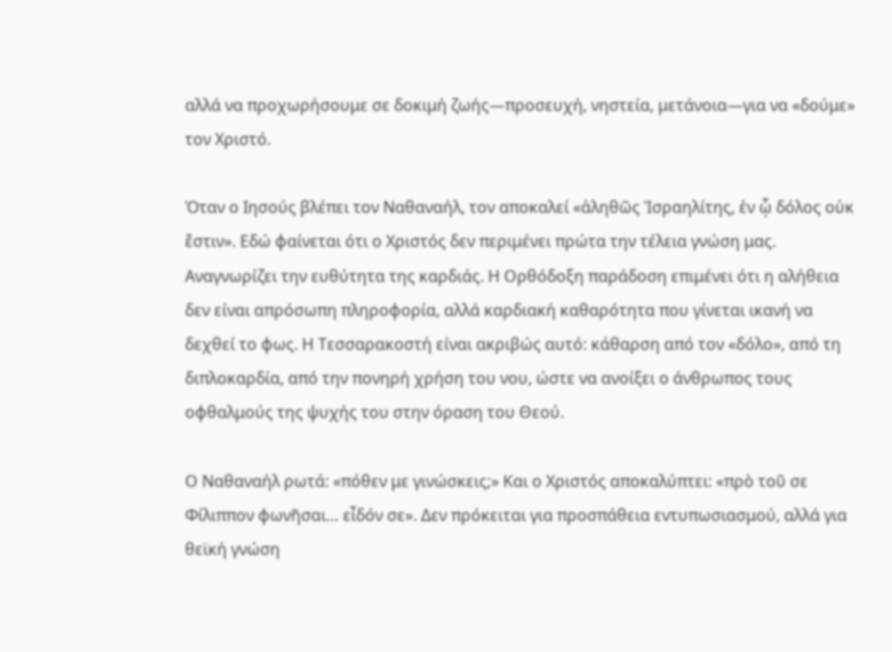αλλά να προχωρήσουμε σε δοκιμή ζωής—προσευχή, νηστεία, μετάνοια—για να «δούμε» τον Χριστό.

Όταν ο Ιησούς βλέπει τον Ναθαναήλ, τον αποκαλεί «ἀληθῶς Ἰσραηλίτης, ἐν ᾧ δόλος οὐκ ἔστιν». Εδώ φαίνεται ότι ο Χριστός δεν περιμένει πρώτα την τέλεια γνώση μας. Αναγνωρίζει την ευθύτητα της καρδιάς. Η Ορθόδοξη παράδοση επιμένει ότι η αλήθεια δεν είναι απρόσωπη πληροφορία, αλλά καρδιακή καθαρότητα που γίνεται ικανή να δεχθεί το φως. Η Τεσσαρακοστή είναι ακριβώς αυτό: κάθαρση από τον «δόλο», από τη διπλοκαρδία, από την πονηρή χρήση του νου, ώστε να ανοίξει ο άνθρωπος τους οφθαλμούς της ψυχής του στην όραση του Θεού.

Ο Ναθαναήλ ρωτά: «πόθεν με γινώσκεις;» Και ο Χριστός αποκαλύπτει: «πρὸ τοῦ σε Φίλιππον φωνῆσαι… εἶδόν σε». Δεν πρόκειται για προσπάθεια εντυπωσιασμού, αλλά για θεϊκή γνώση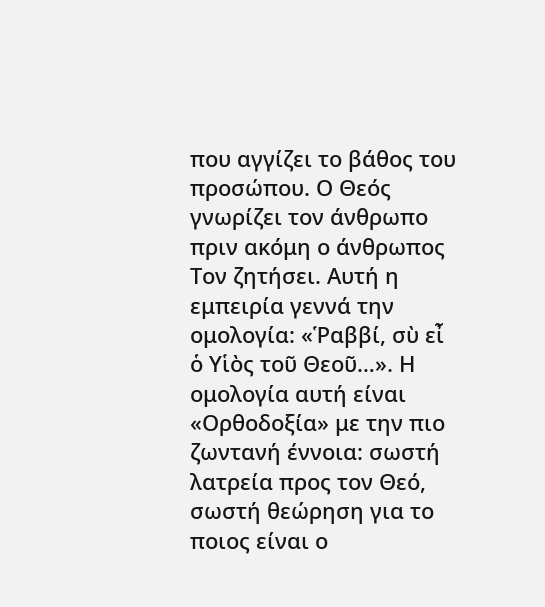που αγγίζει το βάθος του προσώπου. Ο Θεός γνωρίζει τον άνθρωπο πριν ακόμη ο άνθρωπος Τον ζητήσει. Αυτή η εμπειρία γεννά την ομολογία: «Ῥαββί, σὺ εἶ ὁ Υἱὸς τοῦ Θεοῦ…». Η ομολογία αυτή είναι «Ορθοδοξία» με την πιο ζωντανή έννοια: σωστή λατρεία προς τον Θεό, σωστή θεώρηση για το ποιος είναι ο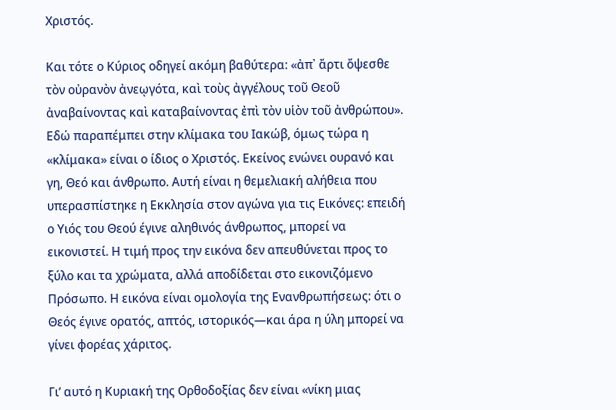Χριστός.

Και τότε ο Κύριος οδηγεί ακόμη βαθύτερα: «ἀπ᾽ ἄρτι ὄψεσθε τὸν οὐρανὸν ἀνεῳγότα, καὶ τοὺς ἀγγέλους τοῦ Θεοῦ ἀναβαίνοντας καὶ καταβαίνοντας ἐπὶ τὸν υἱὸν τοῦ ἀνθρώπου». Εδώ παραπέμπει στην κλίμακα του Ιακώβ, όμως τώρα η «κλίμακα» είναι ο ίδιος ο Χριστός. Εκείνος ενώνει ουρανό και γη, Θεό και άνθρωπο. Αυτή είναι η θεμελιακή αλήθεια που υπερασπίστηκε η Εκκλησία στον αγώνα για τις Εικόνες: επειδή ο Υιός του Θεού έγινε αληθινός άνθρωπος, μπορεί να εικονιστεί. Η τιμή προς την εικόνα δεν απευθύνεται προς το ξύλο και τα χρώματα, αλλά αποδίδεται στο εικονιζόμενο Πρόσωπο. Η εικόνα είναι ομολογία της Ενανθρωπήσεως: ότι ο Θεός έγινε ορατός, απτός, ιστορικός—και άρα η ύλη μπορεί να γίνει φορέας χάριτος.

Γι’ αυτό η Κυριακή της Ορθοδοξίας δεν είναι «νίκη μιας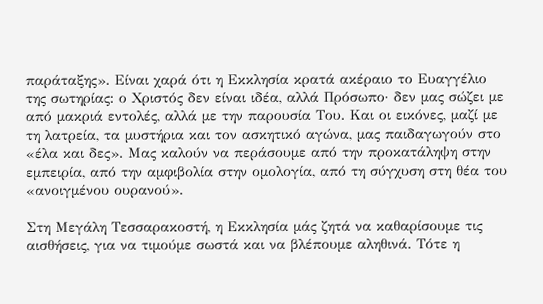παράταξης». Είναι χαρά ότι η Εκκλησία κρατά ακέραιο το Ευαγγέλιο της σωτηρίας: ο Χριστός δεν είναι ιδέα, αλλά Πρόσωπο· δεν μας σώζει με από μακριά εντολές, αλλά με την παρουσία Του. Και οι εικόνες, μαζί με τη λατρεία, τα μυστήρια και τον ασκητικό αγώνα, μας παιδαγωγούν στο «έλα και δες». Μας καλούν να περάσουμε από την προκατάληψη στην εμπειρία, από την αμφιβολία στην ομολογία, από τη σύγχυση στη θέα του «ανοιγμένου ουρανού».

Στη Μεγάλη Τεσσαρακοστή, η Εκκλησία μάς ζητά να καθαρίσουμε τις αισθήσεις, για να τιμούμε σωστά και να βλέπουμε αληθινά. Τότε η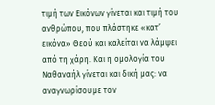τιμή των Εικόνων γίνεται και τιμή του ανθρώπου, που πλάστηκε «κατ’ εικόνα» Θεού και καλείται να λάμψει από τη χάρη. Και η ομολογία του Ναθαναήλ γίνεται και δική μας: να αναγνωρίσουμε τον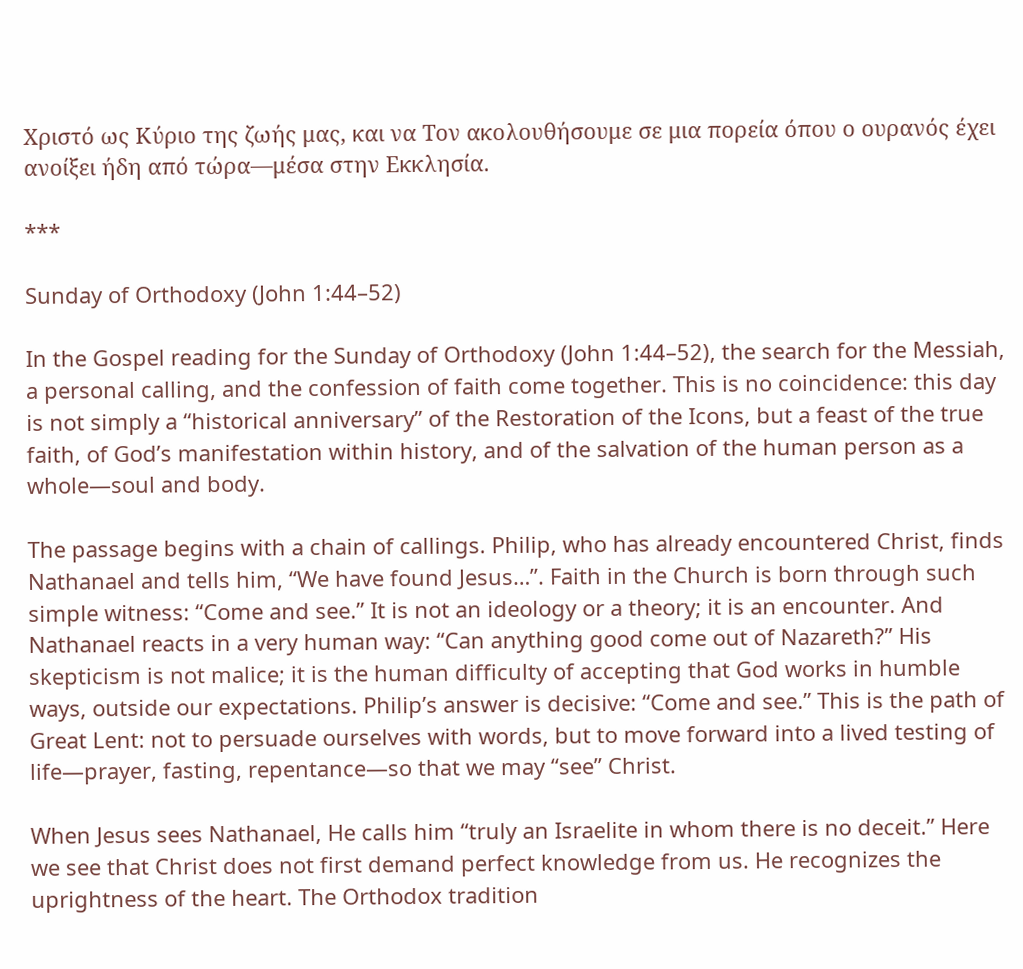Χριστό ως Κύριο της ζωής μας, και να Τον ακολουθήσουμε σε μια πορεία όπου ο ουρανός έχει ανοίξει ήδη από τώρα—μέσα στην Εκκλησία.

***

Sunday of Orthodoxy (John 1:44–52)

In the Gospel reading for the Sunday of Orthodoxy (John 1:44–52), the search for the Messiah, a personal calling, and the confession of faith come together. This is no coincidence: this day is not simply a “historical anniversary” of the Restoration of the Icons, but a feast of the true faith, of God’s manifestation within history, and of the salvation of the human person as a whole—soul and body.

The passage begins with a chain of callings. Philip, who has already encountered Christ, finds Nathanael and tells him, “We have found Jesus…”. Faith in the Church is born through such simple witness: “Come and see.” It is not an ideology or a theory; it is an encounter. And Nathanael reacts in a very human way: “Can anything good come out of Nazareth?” His skepticism is not malice; it is the human difficulty of accepting that God works in humble ways, outside our expectations. Philip’s answer is decisive: “Come and see.” This is the path of Great Lent: not to persuade ourselves with words, but to move forward into a lived testing of life—prayer, fasting, repentance—so that we may “see” Christ.

When Jesus sees Nathanael, He calls him “truly an Israelite in whom there is no deceit.” Here we see that Christ does not first demand perfect knowledge from us. He recognizes the uprightness of the heart. The Orthodox tradition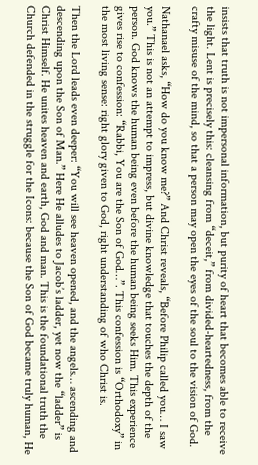insists that truth is not impersonal information, but purity of heart that becomes able to receive the light. Lent is precisely this: cleansing from “deceit,” from divided-heartedness, from the crafty misuse of the mind, so that a person may open the eyes of the soul to the vision of God.

Nathanael asks, “How do you know me?” And Christ reveals, “Before Philip called you… I saw you.” This is not an attempt to impress, but divine knowledge that touches the depth of the person. God knows the human being even before the human being seeks Him. This experience gives rise to confession: “Rabbi, You are the Son of God…”. This confession is “Orthodoxy” in the most living sense: right glory given to God, right understanding of who Christ is.

Then the Lord leads even deeper: “You will see heaven opened, and the angels… ascending and descending upon the Son of Man.” Here He alludes to Jacob’s ladder, yet now the “ladder” is Christ Himself. He unites heaven and earth, God and man. This is the foundational truth the Church defended in the struggle for the Icons: because the Son of God became truly human, He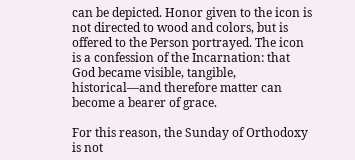can be depicted. Honor given to the icon is not directed to wood and colors, but is offered to the Person portrayed. The icon is a confession of the Incarnation: that God became visible, tangible, historical—and therefore matter can become a bearer of grace.

For this reason, the Sunday of Orthodoxy is not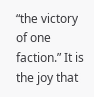“the victory of one faction.” It is the joy that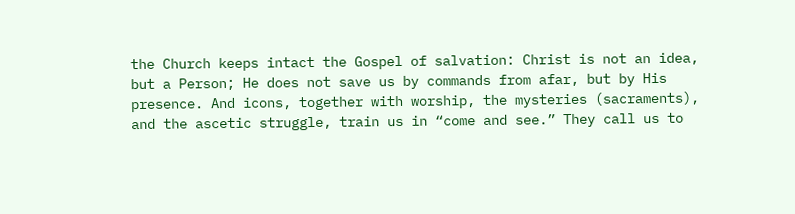the Church keeps intact the Gospel of salvation: Christ is not an idea, but a Person; He does not save us by commands from afar, but by His presence. And icons, together with worship, the mysteries (sacraments), and the ascetic struggle, train us in “come and see.” They call us to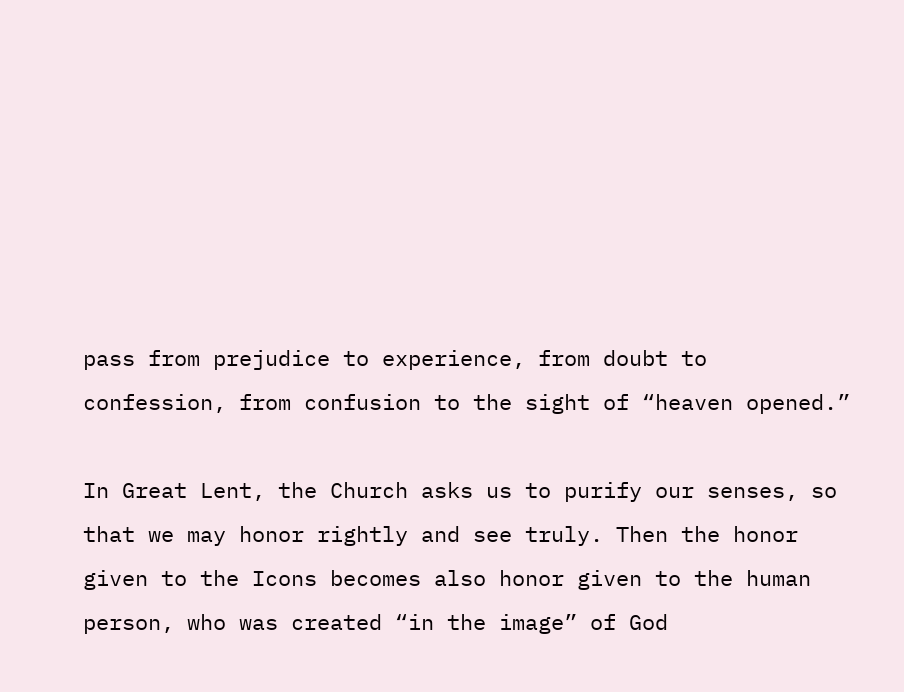pass from prejudice to experience, from doubt to confession, from confusion to the sight of “heaven opened.”

In Great Lent, the Church asks us to purify our senses, so that we may honor rightly and see truly. Then the honor given to the Icons becomes also honor given to the human person, who was created “in the image” of God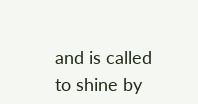and is called to shine by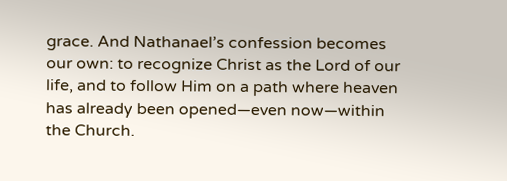grace. And Nathanael’s confession becomes our own: to recognize Christ as the Lord of our life, and to follow Him on a path where heaven has already been opened—even now—within the Church.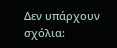Δεν υπάρχουν σχόλια: